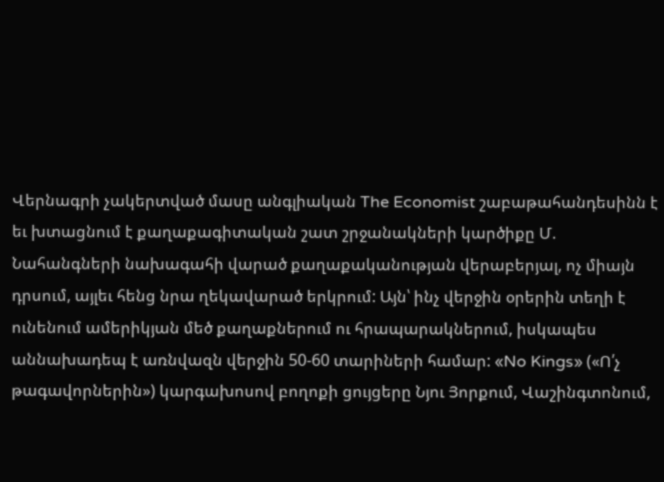Վերնագրի չակերտված մասը անգլիական The Economist շաբաթահանդեսինն է եւ խտացնում է քաղաքագիտական շատ շրջանակների կարծիքը Մ. Նահանգների նախագահի վարած քաղաքականության վերաբերյալ, ոչ միայն դրսում, այլեւ հենց նրա ղեկավարած երկրում: Այն՝ ինչ վերջին օրերին տեղի է ունենում ամերիկյան մեծ քաղաքներում ու հրապարակներում, իսկապես աննախադեպ է առնվազն վերջին 50-60 տարիների համար: «No Kings» («Ո՛չ թագավորներին») կարգախոսով բողոքի ցույցերը Նյու Յորքում, Վաշինգտոնում,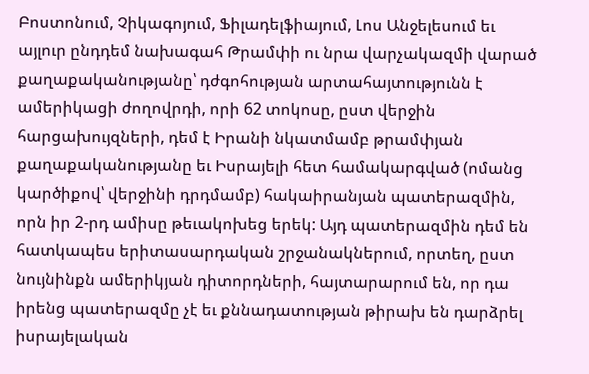Բոստոնում, Չիկագոյում, Ֆիլադելֆիայում, Լոս Անջելեսում եւ այլուր ընդդեմ նախագահ Թրամփի ու նրա վարչակազմի վարած քաղաքականությանը՝ դժգոհության արտահայտությունն է ամերիկացի ժողովրդի, որի 62 տոկոսը, ըստ վերջին հարցախույզների, դեմ է Իրանի նկատմամբ թրամփյան քաղաքականությանը եւ Իսրայելի հետ համակարգված (ոմանց կարծիքով՝ վերջինի դրդմամբ) հակաիրանյան պատերազմին, որն իր 2-րդ ամիսը թեւակոխեց երեկ: Այդ պատերազմին դեմ են հատկապես երիտասարդական շրջանակներում, որտեղ, ըստ նույնինքն ամերիկյան դիտորդների, հայտարարում են, որ դա իրենց պատերազմը չէ եւ քննադատության թիրախ են դարձրել իսրայելական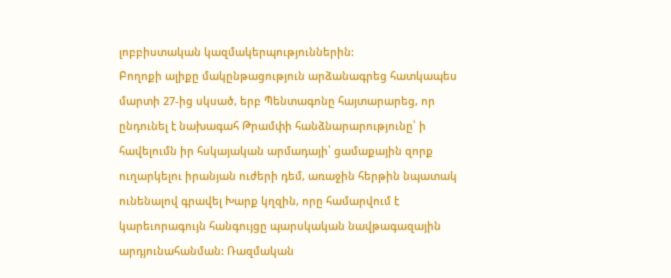լոբբիստական կազմակերպություններին:
Բողոքի ալիքը մակընթացություն արձանագրեց հատկապես մարտի 27-ից սկսած, երբ Պենտագոնը հայտարարեց, որ ընդունել է նախագահ Թրամփի հանձնարարությունը՝ ի հավելումն իր հսկայական արմադայի՝ ցամաքային զորք ուղարկելու իրանյան ուժերի դեմ, առաջին հերթին նպատակ ունենալով գրավել Խարք կղզին, որը համարվում է կարեւորագույն հանգույցը պարսկական նավթագազային արդյունահանման: Ռազմական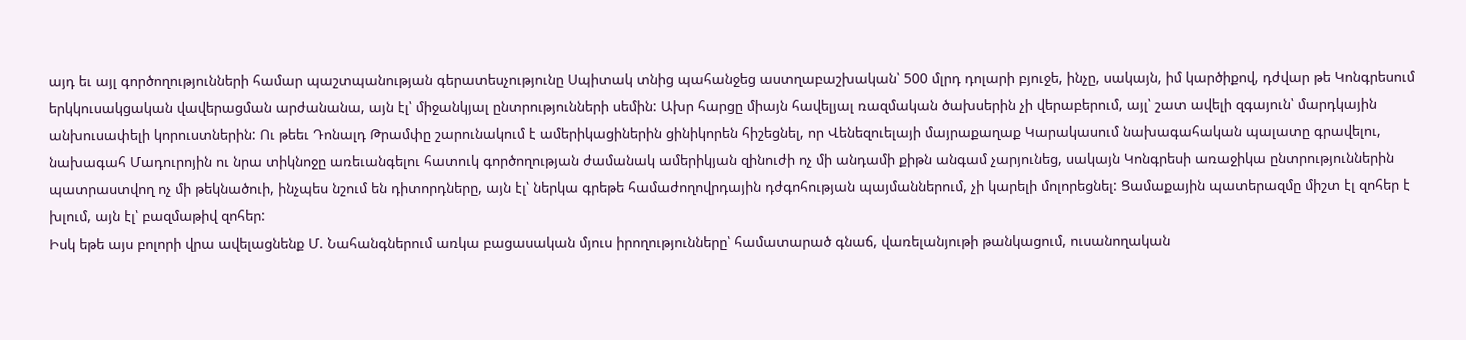այդ եւ այլ գործողությունների համար պաշտպանության գերատեսչությունը Սպիտակ տնից պահանջեց աստղաբաշխական՝ 500 մլրդ դոլարի բյուջե, ինչը, սակայն, իմ կարծիքով, դժվար թե Կոնգրեսում երկկուսակցական վավերացման արժանանա, այն էլ՝ միջանկյալ ընտրությունների սեմին: Ախր հարցը միայն հավելյալ ռազմական ծախսերին չի վերաբերում, այլ՝ շատ ավելի զգայուն՝ մարդկային անխուսափելի կորուստներին: Ու թեեւ Դոնալդ Թրամփը շարունակում է ամերիկացիներին ցինիկորեն հիշեցնել, որ Վենեզուելայի մայրաքաղաք Կարակասում նախագահական պալատը գրավելու, նախագահ Մադուրոյին ու նրա տիկնոջը առեւանգելու հատուկ գործողության ժամանակ ամերիկյան զինուժի ոչ մի անդամի քիթն անգամ չարյունեց, սակայն Կոնգրեսի առաջիկա ընտրություններին պատրաստվող ոչ մի թեկնածուի, ինչպես նշում են դիտորդները, այն էլ՝ ներկա գրեթե համաժողովրդային դժգոհության պայմաններում, չի կարելի մոլորեցնել: Ցամաքային պատերազմը միշտ էլ զոհեր է խլում, այն էլ՝ բազմաթիվ զոհեր:
Իսկ եթե այս բոլորի վրա ավելացնենք Մ. Նահանգներում առկա բացասական մյուս իրողությունները՝ համատարած գնաճ, վառելանյութի թանկացում, ուսանողական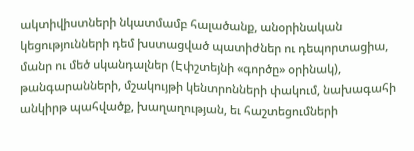ակտիվիստների նկատմամբ հալածանք, անօրինական կեցությունների դեմ խստացված պատիժներ ու դեպորտացիա, մանր ու մեծ սկանդալներ (Էփշտեյնի «գործը» օրինակ), թանգարանների, մշակույթի կենտրոնների փակում, նախագահի անկիրթ պահվածք, խաղաղության, եւ հաշտեցումների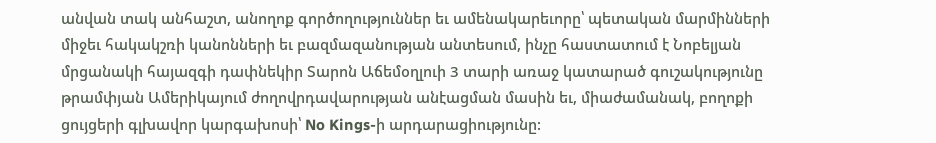անվան տակ անհաշտ, անողոք գործողություններ եւ ամենակարեւորը՝ պետական մարմինների միջեւ հակակշռի կանոնների եւ բազմազանության անտեսում, ինչը հաստատում է Նոբելյան մրցանակի հայազգի դափնեկիր Տարոն Աճեմօղլուի 3 տարի առաջ կատարած գուշակությունը թրամփյան Ամերիկայում ժողովրդավարության անէացման մասին եւ, միաժամանակ, բողոքի ցույցերի գլխավոր կարգախոսի՝ No Kings-ի արդարացիությունը: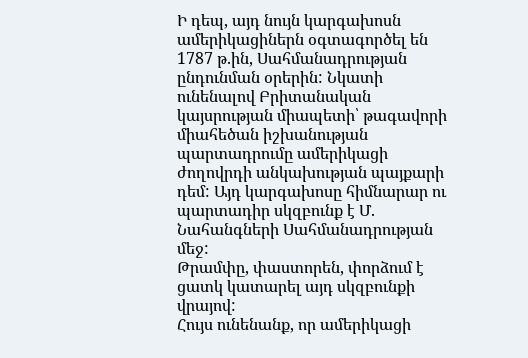Ի դեպ, այդ նույն կարգախոսն ամերիկացիներն օգտագործել են 1787 թ.ին, Սահմանադրության ընդունման օրերին: Նկատի ունենալով Բրիտանական կայսրության միապետի՝ թագավորի միահեծան իշխանության պարտադրումը ամերիկացի ժողովրդի անկախության պայքարի դեմ: Այդ կարգախոսը հիմնարար ու պարտադիր սկզբունք է Մ. Նահանգների Սահմանադրության մեջ:
Թրամփը, փաստորեն, փորձում է ցատկ կատարել այդ սկզբունքի վրայով:
Հույս ունենանք, որ ամերիկացի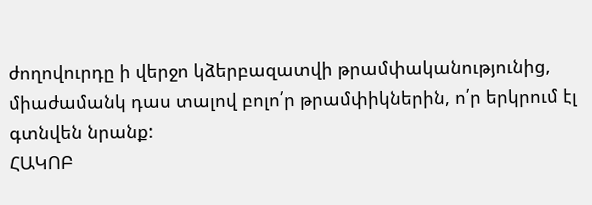ժողովուրդը ի վերջո կձերբազատվի թրամփականությունից, միաժամանկ դաս տալով բոլո՛ր թրամփիկներին, ո՛ր երկրում էլ գտնվեն նրանք:
ՀԱԿՈԲ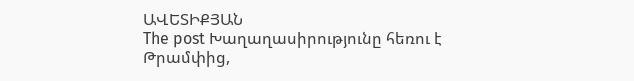ԱՎԵՏԻՔՅԱՆ
The post Խաղաղասիրությունը հեռու է Թրամփից,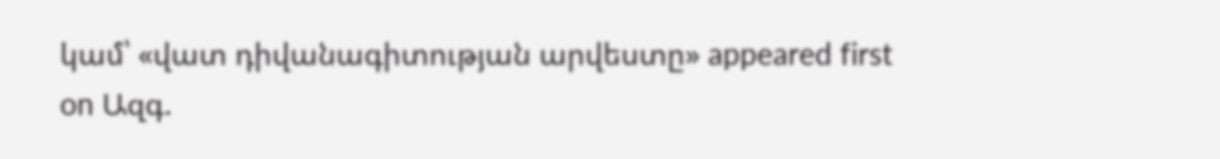կամ՝ «վատ դիվանագիտության արվեստը» appeared first on Ազգ.